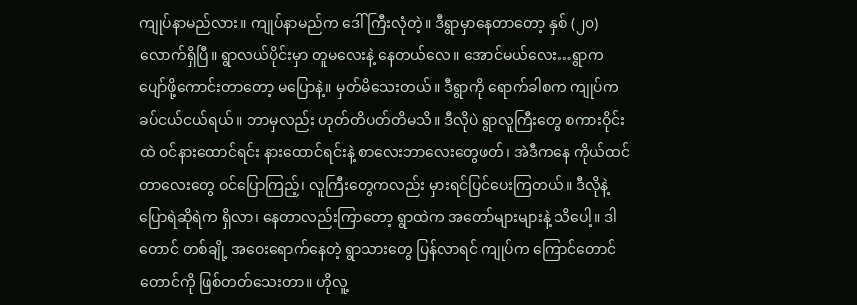ကျုပ်နာမည်လား။ ကျုပ်နာမည်က ဒေါ်ကြီးလုံတဲ့။ ဒီရွာမှာနေတာတော့ နှစ် (၂၀) လောက်ရှိပြီ။ ရွာလယ်ပိုင်းမှာ တူမလေးနဲ့ နေတယ်လေ။ အောင်မယ်လေး…ရွာက ပျော်ဖို့ကောင်းတာတော့ မပြောနဲ့။ မှတ်မိသေးတယ်။ ဒီရွာကို ရောက်ခါစက ကျုပ်က ခပ်ငယ်ငယ်ရယ်။ ဘာမှလည်း ဟုတ်တိပတ်တိမသိ။ ဒီလိုပဲ ရွာလူကြီးတွေ စကားဝိုင်းထဲ ဝင်နားထောင်ရင်း နားထောင်ရင်းနဲ့ စာလေးဘာလေးတွေဖတ်၊ အဲဒီကနေ ကိုယ်ထင်တာလေးတွေ ဝင်ပြောကြည့်၊ လူကြီးတွေကလည်း မှားရင်ပြင်ပေးကြတယ်။ ဒီလိုနဲ့ ပြောရဲဆိုရဲက ရှိလာ၊ နေတာလည်းကြာတော့ ရွာထဲက အတော်များများနဲ့ သိပေါ့။ ဒါတောင် တစ်ချို့ အဝေးရောက်နေတဲ့ ရွာသားတွေ ပြန်လာရင် ကျုပ်က ကြောင်တောင်တောင်ကို ဖြစ်တတ်သေးတာ။ ဟိုလူ့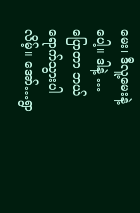မေး၊ ဒီလူ့မေးနဲ့ပေါ့။ ဒါနဲ့ … ပြောတာ ဘယ်ရောက်သွားပါလိမ့်။ အော်…ရွာ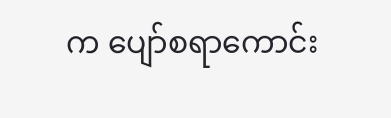က ပျော်စရာကောင်း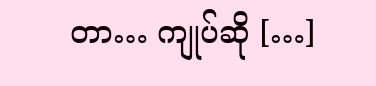တာ… ကျုပ်ဆို […]